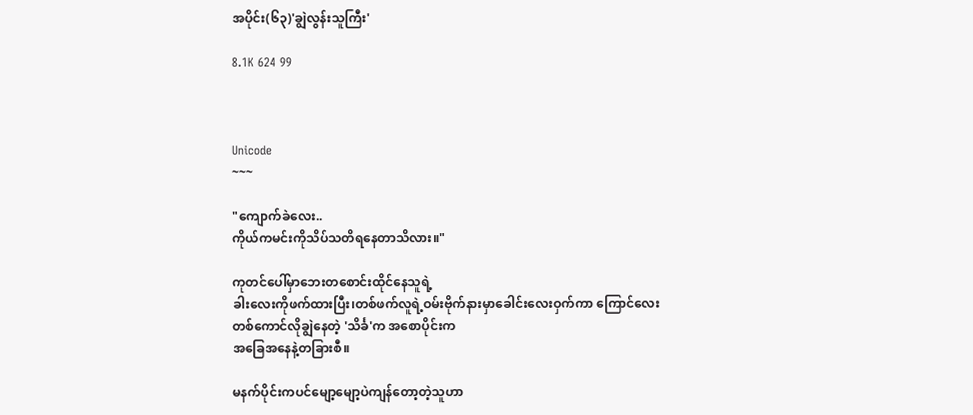အပိုင်း(၆၃)'ချွဲလွန်းသူကြီး'

8.1K 624 99



Unicode
~~~

"ကျောက်ခဲလေး..
ကိုယ်ကမင်းကိုသိပ်သတိရနေတာသိလား။"

ကုတင်ပေါ်မှာဘေးတစောင်းထိုင်နေသူရဲ့
ခါးလေးကိုဖက်ထားပြီး၊တစ်ဖက်လူရဲ့ဝမ်းဗိုက်နားမှာခေါင်းလေးဝှက်ကာ ကြောင်လေး
တစ်ကောင်လိုချွဲနေတဲ့ 'သိင်္ခ'က အစောပိုင်းက
အခြေအနေနဲ့တခြားစီ။

မနက်ပိုင်းကပင်မျော့မျော့ပဲကျန်တော့တဲ့သူဟာ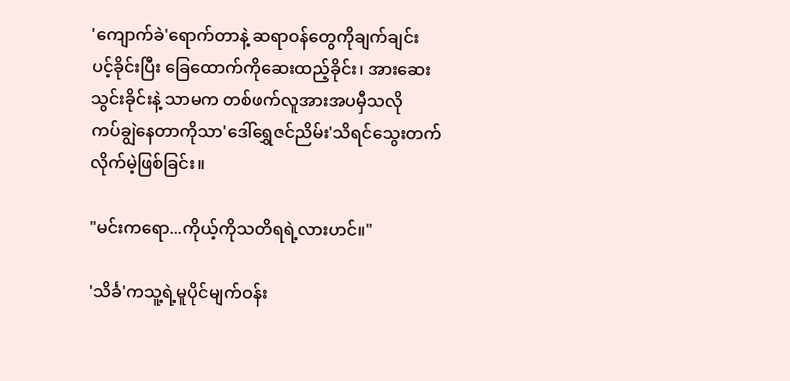'ကျောက်ခဲ'ရောက်တာနဲ့ ဆရာဝန်တွေကိုချက်ချင်း
ပင့်ခိုင်းပြီး ခြေထောက်ကိုဆေးထည့်ခိုင်း၊ အားဆေးသွင်းခိုင်းနဲ့ သာမက တစ်ဖက်လူအားအပမှီသလို
ကပ်ချွဲနေတာကိုသာ'ဒေါ်ရွှေဇင်ညိမ်း'သိရင်သွေးတက်လိုက်မဲ့ဖြစ်ခြင်း။

"မင်းကရော...ကိုယ့်ကိုသတိရရဲ့လားဟင်။"

'သိင်္ခ'ကသူ့ရဲ့မူပိုင်မျက်ဝန်း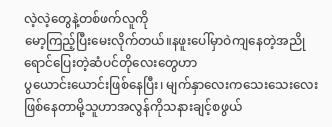လဲ့လဲ့တွေနဲ့တစ်ဖက်လူကို
မော့ကြည့်ပြီးမေးလိုက်တယ်။နဖူးပေါ်မှာဝဲကျနေတဲ့အညိုရောင်ပြေးတဲ့ဆံပင်တိုလေးတွေဟာ
ပွယောင်းယောင်းဖြစ်နေပြီး၊ မျက်နှာလေးကသေးသေးလေးဖြစ်နေတာမို့သူဟာအလွန်ကိုသနားချင့်စဖွယ်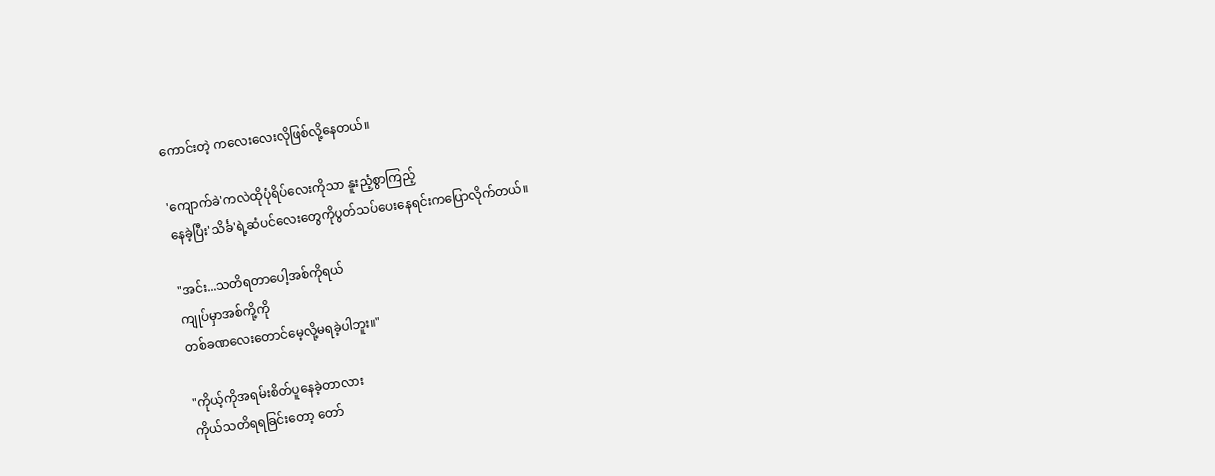ကောင်းတဲ့ ကလေးလေးလိုဖြစ်လို့နေတယ်။

'ကျောက်ခဲ'ကလဲထိုပုံရိပ်လေးကိုသာ နူးညံ့စွာကြည့်
နေခဲ့ပြီး'သိင်္ခ'ရဲ့ဆံပင်လေးတွေကိုပွတ်သပ်ပေးနေရင်းကပြောလိုက်တယ်။

"အင်း...သတိရတာပေါ့အစ်ကိုရယ်
ကျုပ်မှာအစ်ကို့ကို
တစ်ခဏလေးတောင်မေ့လို့မရခဲ့ပါဘူး။"

"ကိုယ့်ကိုအရမ်းစိတ်ပူနေခဲ့တာလား
ကိုယ်သတိရရခြင်းတော့ တော်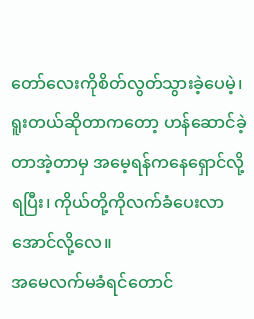တော်လေးကိုစိတ်လွတ်သွားခဲ့ပေမဲ့၊ ရူးတယ်ဆိုတာကတော့ ဟန်ဆောင်ခဲ့တာအဲ့တာမှ အမေ့ရန်ကနေရှောင်လို့ရပြီး၊ ကိုယ်တို့ကိုလက်ခံပေးလာအောင်လို့လေ။
အမေလက်မခံရင်တောင်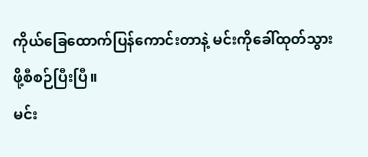ကိုယ်ခြေထောက်ပြန်ကောင်းတာနဲ့ မင်းကိုခေါ်ထုတ်သွားဖို့စီစဉ်ပြီးပြီ။
မင်း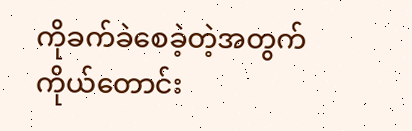ကိုခက်ခဲစေခဲ့တဲ့အတွက် ကိုယ်တောင်း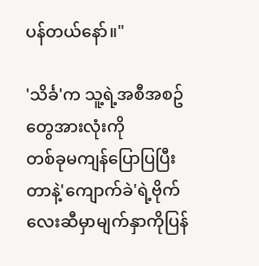ပန်တယ်နော်။"

'သိင်္ခ'က သူ့ရဲ့အစီအစဥ်တွေအားလုံးကို
တစ်ခုမကျန်ပြောပြပြီးတာနဲ့'ကျောက်ခဲ'ရဲ့ဗိုက်လေးဆီမှာမျက်နှာကိုပြန်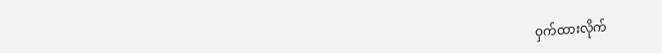ဝှက်ထားလိုက်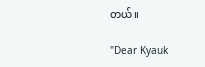တယ်။

"Dear Kyauk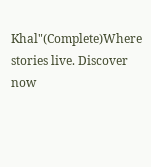Khal"(Complete)Where stories live. Discover now